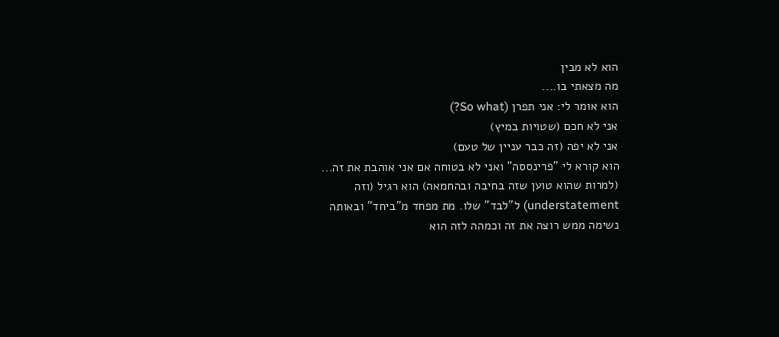הוא לא מבין
מה מצאתי בו....
הוא אומר לי: אני תפרן (So what?)
אני לא חכם (שטויות במיץ)
אני לא יפה (זה כבר עניין של טעם)
הוא קורא לי "פרינססה" ואני לא בטוחה אם אני אוהבת את זה...
(למרות שהוא טוען שזה בחיבה ובהחמאה) הוא רגיל (וזה understatement) ל"לבד" שלו. מת מפחד מ"ביחד" ובאותה נשימה ממש רוצה את זה וכמהה לזה הוא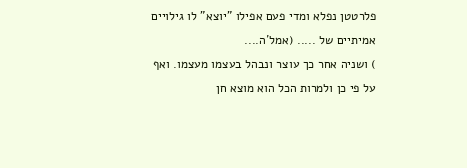פלרטטן נפלא ומדי פעם אפילו "יוצא" לו גילויים אמיתיים של ..... (אמל´ה....
) ושניה אחר כך עוצר ונבהל בעצמו מעצמו. ואף על פי כן ולמרות הכל הוא מוצא חן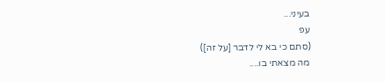בעיני...
עפ
(סתם כי בא לי לדבר [על זה])
מה מצאתי בו....